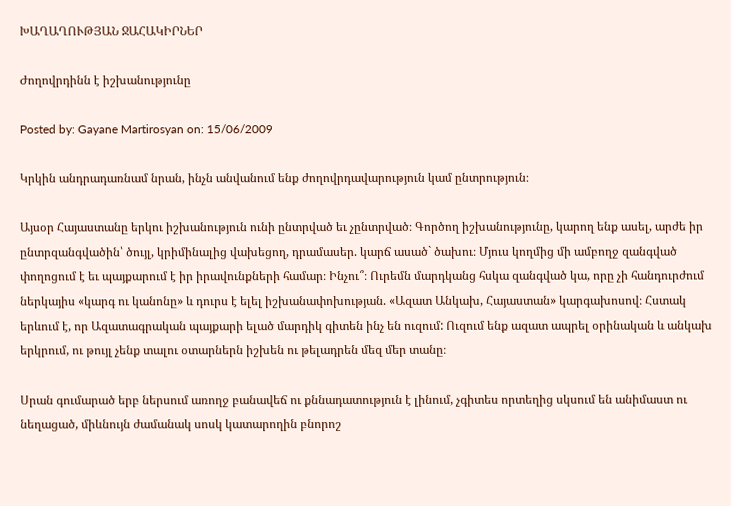ԽԱՂԱՂՈՒԹՅԱՆ ՋԱՀԱԿԻՐՆԵՐ

Ժողովրդինն է իշխանությունը

Posted by: Gayane Martirosyan on: 15/06/2009

Կրկին անդրադառնամ նրան, ինչն անվանում ենք ժողովրդավարություն կամ ընտրություն։

Այսօր Հայաստանը երկու իշխանություն ունի ընտրված եւ չընտրված։ Գործող իշխանությունը, կարող ենք ասել, արժե իր ընտրզանգվածին՝ ծույլ, կրիմինալից վախեցող, դրամասեր. կարճ ասած` ծախու։ Մյուս կողմից մի ամբողջ զանգված փողոցում է եւ պայքարում է իր իրավունքների համար։ Ինչու՞։ Ուրեմն մարդկանց հսկա զանգված կա, որը չի հանդուրժում ներկայիս «կարգ ու կանոնը» և դուրս է ելել իշխանափոխության. «Ազատ Անկախ, Հայաստան» կարգախոսով։ Հստակ երևում է, որ Ազատագրական պայքարի ելած մարդիկ գիտեն ինչ են ուզում: Ուզում ենք ազատ ապրել օրինական և անկախ երկրում, ու թույլ չենք տալու օտարներն իշխեն ու թելադրեն մեզ մեր տանը։

Սրան գումարած երբ ներսում առողջ բանավեճ ու քննադատություն է լինում, չգիտես որտեղից սկսում են անիմաստ ու նեղացած, միևնույն ժամանակ սոսկ կատարողին բնորոշ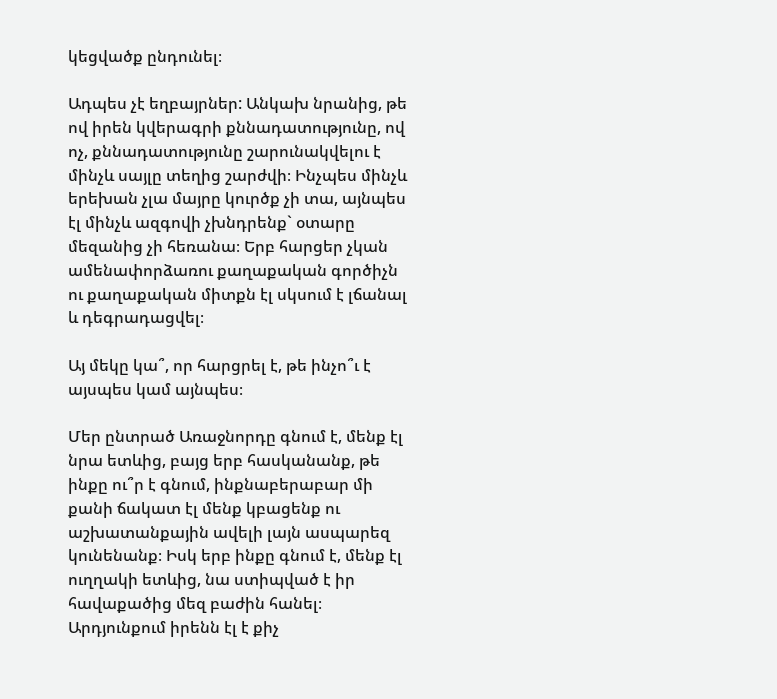կեցվածք ընդունել։

Ադպես չէ եղբայրներ: Անկախ նրանից, թե ով իրեն կվերագրի քննադատությունը, ով ոչ, քննադատությունը շարունակվելու է մինչև սայլը տեղից շարժվի։ Ինչպես մինչև երեխան չլա մայրը կուրծք չի տա, այնպես էլ մինչև ազգովի չխնդրենք` օտարը մեզանից չի հեռանա։ Երբ հարցեր չկան ամենափորձառու քաղաքական գործիչն ու քաղաքական միտքն էլ սկսում է լճանալ և դեգրադացվել։

Այ մեկը կա՞, որ հարցրել է, թե ինչո՞ւ է այսպես կամ այնպես։

Մեր ընտրած Առաջնորդը գնում է, մենք էլ նրա ետևից, բայց երբ հասկանանք, թե ինքը ու՞ր է գնում, ինքնաբերաբար մի քանի ճակատ էլ մենք կբացենք ու աշխատանքային ավելի լայն ասպարեզ կունենանք։ Իսկ երբ ինքը գնում է, մենք էլ ուղղակի ետևից, նա ստիպված է իր հավաքածից մեզ բաժին հանել։ Արդյունքում իրենն էլ է քիչ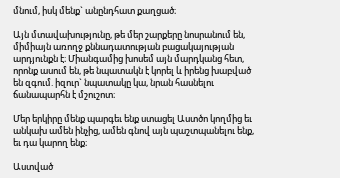մնում, իսկ մենք` անընդհատ քաղցած։

Այն մտավախությունը, թե մեր շարքերը նոսրանում են, միմիայն առողջ քննադատության բացակայության արդյունքն է։ Միանգամից խոսեմ այն մարդկանց հետ, որոնք ասում են, թե նպատակն է կորել և իրենց խաբված են զգում. իզուր` նպատակը կա, նրան հասնելու ճանապարհն է մշուշոտ։

Մեր երկիրը մենք պարգեւ ենք ստացել Աստծո կողմից եւ անկախ ամեն ինչից, ամեն գնով այն պաշտպանելու ենք, եւ դա կարող ենք։

Աստված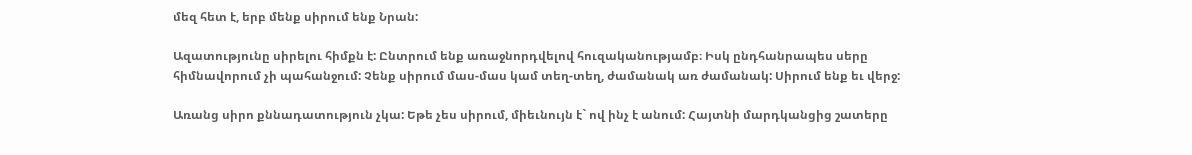մեզ հետ է, երբ մենք սիրում ենք Նրան:

Ազատությունը սիրելու հիմքն է: Ընտրում ենք առաջնորդվելով հուզականությամբ։ Իսկ ընդհանրապես սերը հիմնավորում չի պահանջում: Չենք սիրում մաս-մաս կամ տեղ-տեղ, ժամանակ առ ժամանակ: Սիրում ենք եւ վերջ:

Առանց սիրո քննադատություն չկա: Եթե չես սիրում, միեւնույն է` ով ինչ է անում: Հայտնի մարդկանցից շատերը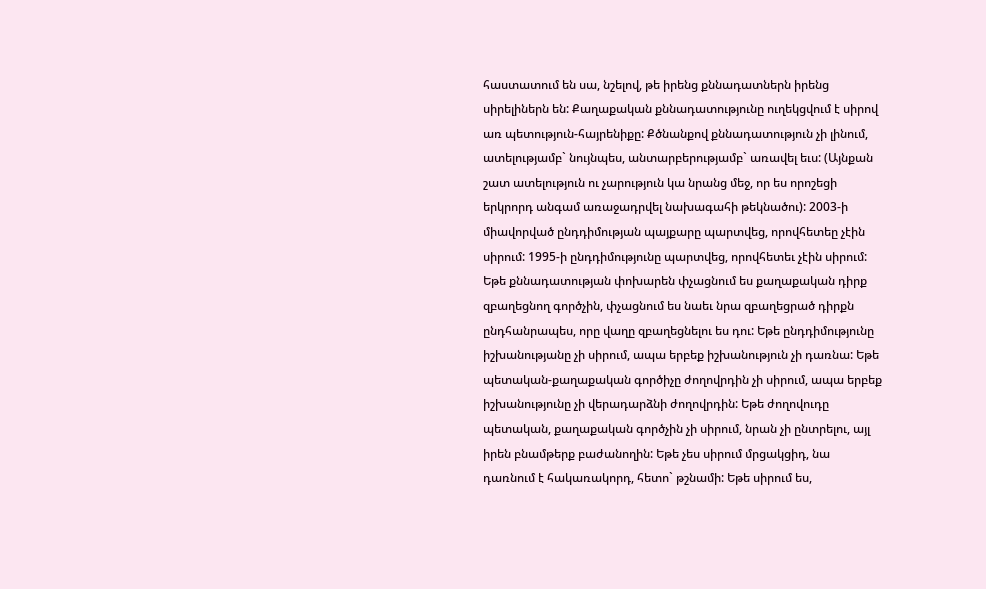հաստատում են սա, նշելով, թե իրենց քննադատներն իրենց սիրելիներն են: Քաղաքական քննադատությունը ուղեկցվում է սիրով առ պետություն-հայրենիքը: Քծնանքով քննադատություն չի լինում, ատելությամբ` նույնպես, անտարբերությամբ` առավել եւս: (Այնքան շատ ատելություն ու չարություն կա նրանց մեջ, որ ես որոշեցի երկրորդ անգամ առաջադրվել նախագահի թեկնածու): 2003-ի միավորված ընդդիմության պայքարը պարտվեց, որովհետեը չէին սիրում: 1995-ի ընդդիմությունը պարտվեց, որովհետեւ չէին սիրում: Եթե քննադատության փոխարեն փչացնում ես քաղաքական դիրք զբաղեցնող գործչին, փչացնում ես նաեւ նրա զբաղեցրած դիրքն ընդհանրապես, որը վաղը զբաղեցնելու ես դու: Եթե ընդդիմությունը իշխանությանը չի սիրում, ապա երբեք իշխանություն չի դառնա: Եթե պետական-քաղաքական գործիչը ժողովրդին չի սիրում, ապա երբեք իշխանությունը չի վերադարձնի ժողովրդին: Եթե ժողովուդը պետական, քաղաքական գործչին չի սիրում, նրան չի ընտրելու, այլ իրեն բնամթերք բաժանողին: Եթե չես սիրում մրցակցիդ, նա դառնում է հակառակորդ, հետո` թշնամի: Եթե սիրում ես,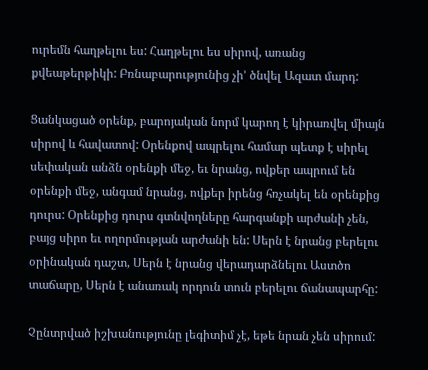ուրեմն հաղթելու ես: Հաղթելու ես սիրով, առանց քվեաթերթիկի: Բռնաբարությունից չի’ ծնվել Ազատ մարդ:

Ցանկացած օրենք, բարոյական նորմ կարող է կիրառվել միայն սիրով և հավատով: Օրենքով ապրելու համար պետք է սիրել սեփական անձն օրենքի մեջ, եւ նրանց, ովքեր ապրում են օրենքի մեջ, անգամ նրանց, ովքեր իրենց հռչակել են օրենքից դուրս: Օրենքից դուրս գտնվողները հարգանքի արժանի չեն, բայց սիրո եւ ողորմության արժանի են: Սերն է նրանց բերելու օրինական դաշտ, Սերն է նրանց վերադարձնելու Աստծո տաճարը, Սերն է անառակ որդուն տուն բերելու ճանապարհը:

Չընտրված իշխանությունը լեգիտիմ չէ, եթե նրան չեն սիրում: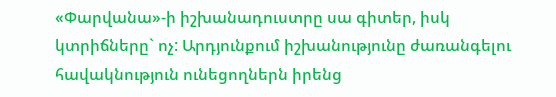«Փարվանա»-ի իշխանադուստրը սա գիտեր, իսկ կտրիճները` ոչ: Արդյունքում իշխանությունը ժառանգելու հավակնություն ունեցողներն իրենց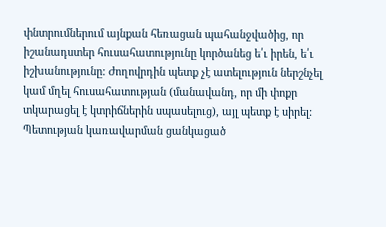փնտրումներում այնքան հեռացան պահանջվածից, որ իշանադստեր հուսահատությունը կործանեց ե՛ւ իրեն, ե՛ւ իշխանությունը: Ժողովրդին պետք չէ ատելություն ներշնչել կամ մղել հուսահատության (մանավանդ, որ մի փոքր տկարացել է կտրիճներին սպասելուց), այլ պետք է սիրել: Պետության կառավարման ցանկացած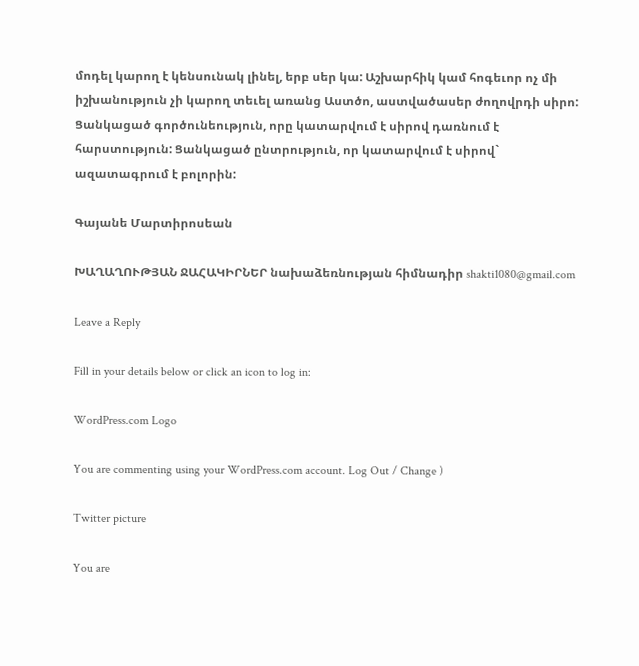մոդել կարող է կենսունակ լինել, երբ սեր կա: Աշխարհիկ կամ հոգեւոր ոչ մի իշխանություն չի կարող տեւել առանց Աստծո, աստվածասեր ժողովրդի սիրո: Ցանկացած գործունեություն, որը կատարվում է սիրով դառնում է հարստություն: Ցանկացած ընտրություն, որ կատարվում է սիրով` ազատագրում է բոլորին:

Գայանե Մարտիրոսեան

ԽԱՂԱՂՈՒԹՅԱՆ ՋԱՀԱԿԻՐՆԵՐ նախաձեռնության հիմնադիր shakti1080@gmail.com

Leave a Reply

Fill in your details below or click an icon to log in:

WordPress.com Logo

You are commenting using your WordPress.com account. Log Out / Change )

Twitter picture

You are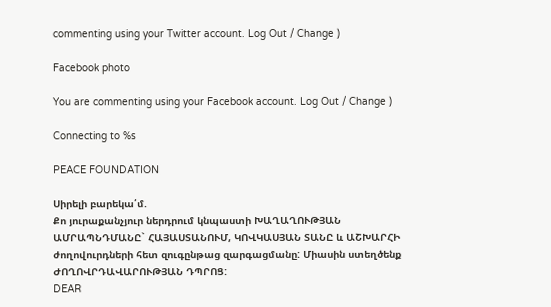commenting using your Twitter account. Log Out / Change )

Facebook photo

You are commenting using your Facebook account. Log Out / Change )

Connecting to %s

PEACE FOUNDATION

Սիրելի բարեկա՛մ.
Քո յուրաքանչյուր ներդրում կնպաստի ԽԱՂԱՂՈՒԹՅԱՆ ԱՄՐԱՊՆԴՄԱՆԸ` ՀԱՅԱՍՏԱՆՈՒՄ, ԿՈՎԿԱՍՅԱՆ ՏԱՆԸ և ԱՇԽԱՐՀԻ ժողովուրդների հետ զուգընթաց զարգացմանը: Միասին ստեղծենք ԺՈՂՈՎՐԴԱՎԱՐՈՒԹՅԱՆ ԴՊՐՈՑ:
DEAR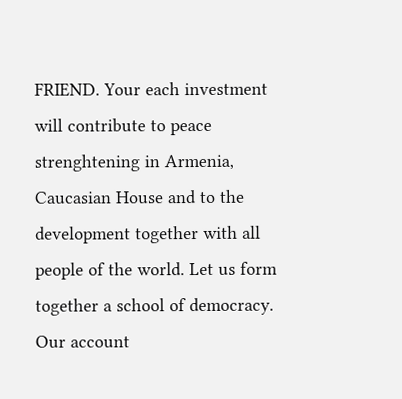FRIEND. Your each investment will contribute to peace strenghtening in Armenia, Caucasian House and to the development together with all people of the world. Let us form together a school of democracy. Our account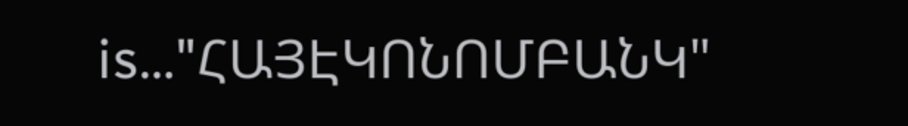is…"ՀԱՅԷԿՈՆՈՄԲԱՆԿ"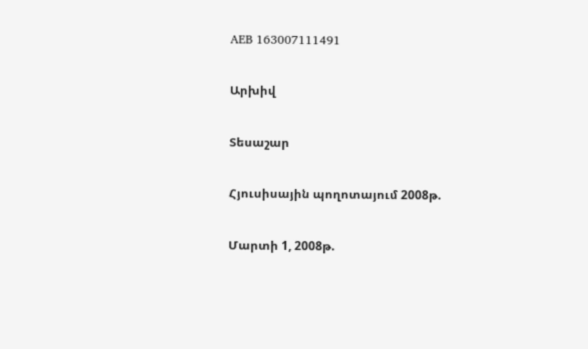AEB 163007111491

Արխիվ

Տեսաշար

Հյուսիսային պողոտայում 2008թ.

Մարտի 1, 2008թ.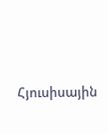Հյուսիսային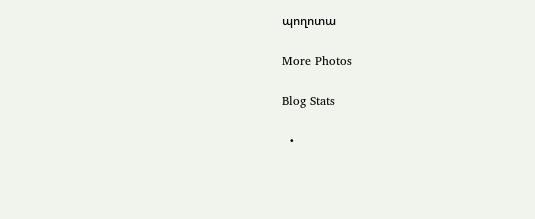պողոտա

More Photos

Blog Stats

  •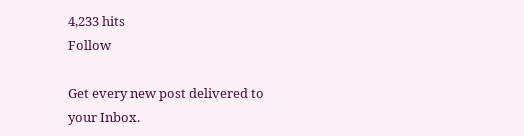4,233 hits
Follow

Get every new post delivered to your Inbox.